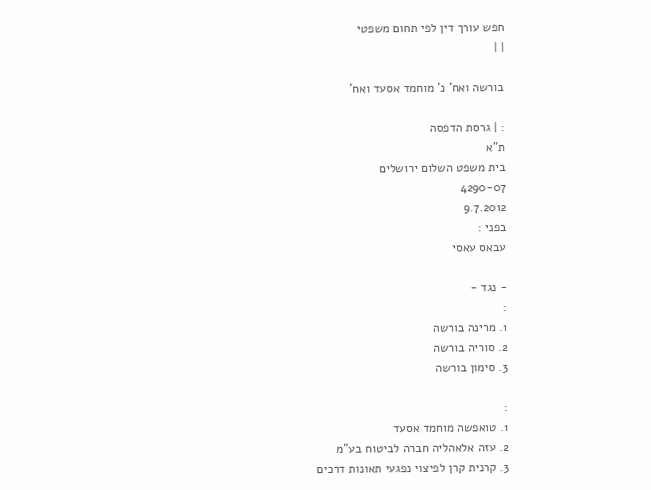חפש עורך דין לפי תחום משפטי
| |

בורשה ואח' נ' מוחמד אסעד ואח'

: | גרסת הדפסה
ת"א
בית משפט השלום ירושלים
4290-07
9.7.2012
בפני :
עבאס עאסי

- נגד -
:
1. מרינה בורשה
2. סוריה בורשה
3. סימון בורשה

:
1. טואפשה מוחמד אסעד
2. עזה אלאהליה חברה לביטוח בע"מ
3. קרנית קרן לפיצוי נפגעי תאונות דרכים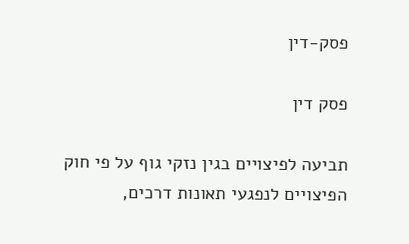פסק-דין

פסק דין

תביעה לפיצויים בגין נזקי גוף על פי חוק הפיצויים לנפגעי תאונות דרכים,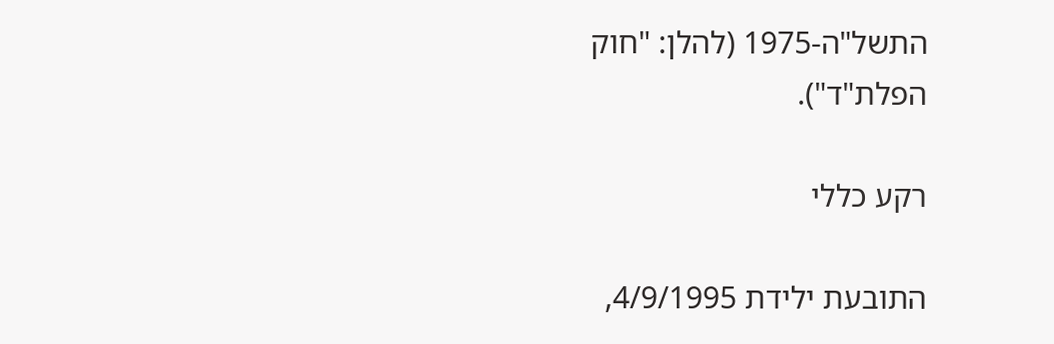התשל"ה-1975 (להלן: "חוק הפלת"ד").

רקע כללי

התובעת ילידת 4/9/1995,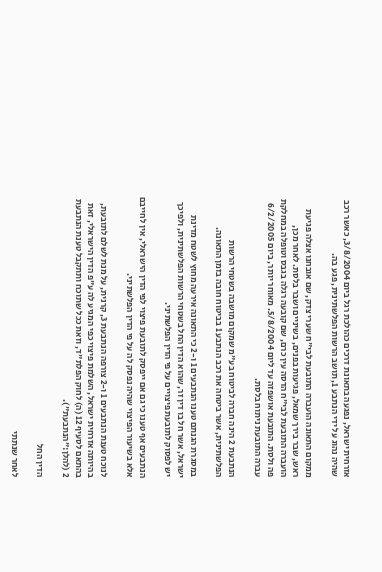אזרחית ישראל, נפגעה בתאונת דרכים כהולכת רגל ביום 3/8/2004, כאשר רכב שהיה נהוג על ידי הנתבע 1, תושב הרשות הפלשתינית, פגע בה.

ממקום התאונה הועברה התובעת לבי"ח שערי צדק, שם אובחנו אצלה פגיעת ראש, שבר בירך שמאל, פגיעות בפנים, בשיניים ושבר בלסת. לאחר מכן, הועברה התובעת לבי"ח הדסה עין כרם, שם קובעה רגלה בגבס וטופלה במחלקת פה ולסת. התובעת אושפזה עד ליום 5/8/2004. מאוחר יותר, ביום 6/2/2005 עברה התובעת ניתוח בלסת.

הנתבעת 2 הינה חברה לביטוח בע"מ שמקום מושבה בשטחי הרשות הפלשתינית, אשר ביטחה את רכב הנתבע 1 בביטוח חובה בזמן התאונה.

במסגרת הגנתם טענו הנתבעים 1 ו-2 כי התאונה אירעה מחוץ לשטח מדינת ישראל, אשר חל בו דין זר, שהוא הדין החל בשטחי הרשות הפלשתינית, ולפיכך יש לפסוק לתובעת פיצויים על פי הדין הפלשתיני.

הנתבעים אף טענו כי גם אם ייפסק לתובעת פיצוי לפי הדין הישראלי, אין לחייבם אלא בשיעור הפיצוי שהיה נפסק לה על פי הדין הפלשתיני.

לנוכח טענת הנתבעים 1 ו-2 צורפה הנתבעת 3, קרנית, על מנת לשלם לתובעת, בהיותה אזרחית ישראל, השלמת פיצוי כפי המגיע לה ע"פ הדין הישראלי, זאת בהתאם לסעיף 12 (ה) לחוק הפלת"ד, וזאת ככל שתוכח ותתקבל טענת הנתבעת 2 (להלן:"הנתבעת").

הדין החל

לאחר שנתתי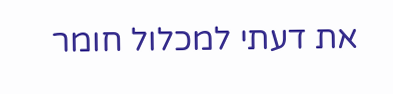את דעתי למכלול חומר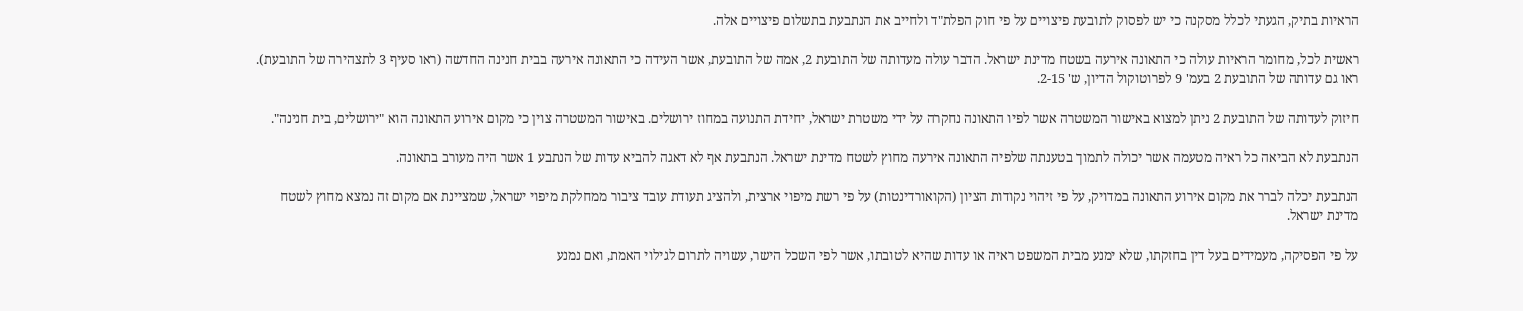הראיות בתיק, הגעתי לכלל מסקנה כי יש לפסוק לתובעת פיצויים על פי חוק הפלת"ד ולחייב את הנתבעת בתשלום פיצויים אלה.

ראשית לכל, מחומר הראיות עולה כי התאונה אירעה בשטח מדינת ישראל. הדבר עולה מעדותה של התובעת 2, אמה של התובעת, אשר העידה כי התאונה אירעה בבית חנינה החדשה (ראו סעיף 3 לתצהירה של התובעת). ראו גם עדותה של התובעת 2 בעמ' 9 לפרוטוקול הדיון, ש' 2-15.

חיזוק לעדותה של התובעת 2 ניתן למצוא באישור המשטרה אשר לפיו התאונה נחקרה על ידי משטרת ישראל, יחידת התנועה במחוז ירושלים. באישור המשטרה צוין כי מקום אירוע התאונה הוא "ירושלים, בית חנינה".

הנתבעת לא הביאה כל ראיה מטעמה אשר יכולה לתמוך בטענתה שלפיה התאונה אירעה מחוץ לשטח מדינת ישראל. הנתבעת אף לא דאגה להביא עדות של הנתבע 1 אשר היה מעורב בתאונה.

הנתבעת יכלה לברר את מקום אירוע התאונה במדויק, על פי זיהוי נקודות הציון (הקואורדינטות) על פי רשת מיפוי ארצית, ולהציג תעודת עובד ציבור ממחלקת מיפוי ישראל, שמציינת אם מקום זה נמצא מחוץ לשטח מדינת ישראל.

על פי הפסיקה, מעמידים בעל דין בחזקתו, שלא ימנע מבית המשפט ראיה או עדות שהיא לטובתו, אשר לפי השכל הישר, עשויה לתרום לגילוי האמת, ואם נמנע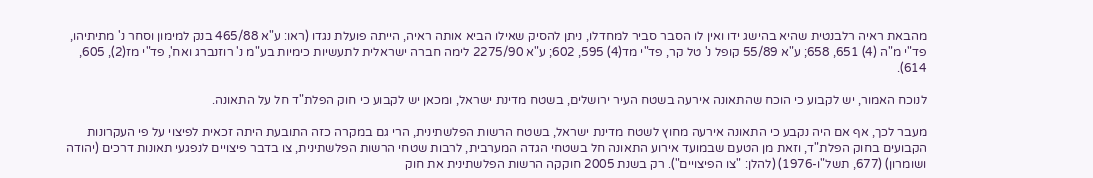מהבאת ראיה רלבנטית שהיא בהישג ידו ואין לו הסבר סביר למחדלו, ניתן להסיק שאילו הביא אותה ראיה, הייתה פועלת נגדו (ראו: ע"א 465/88 בנק למימון וסחר נ' מתיתיהו, פד"י מ"ה (4) 651, 658; ע"א 55/89 קופל נ' טל קר, פד"י מד(4) 595, 602; ע"א 2275/90 לימה חברה ישראלית לתעשיות כימיות בע"מ נ' רוזנברג ואח', פד"י מז(2), 605, 614).

לנוכח האמור, יש לקבוע כי הוכח שהתאונה אירעה בשטח העיר ירושלים, בשטח מדינת ישראל, ומכאן יש לקבוע כי חוק הפלת"ד חל על התאונה.

מעבר לכך, אף אם היה נקבע כי התאונה אירעה מחוץ לשטח מדינת ישראל, בשטח הרשות הפלשתינית, הרי גם במקרה כזה התובעת היתה זכאית לפיצוי על פי העקרונות הקבועים בחוק הפלת"ד, וזאת מן הטעם שבמועד אירוע התאונה חל בשטחי הגדה המערבית, לרבות שטחי הרשות הפלשתינית, צו בדבר פיצויים לנפגעי תאונות דרכים (יהודה ושומרון) (677, תשל"ו-1976) (להלן: "צו הפיצויים"). רק בשנת 2005 חוקקה הרשות הפלשתינית את חוק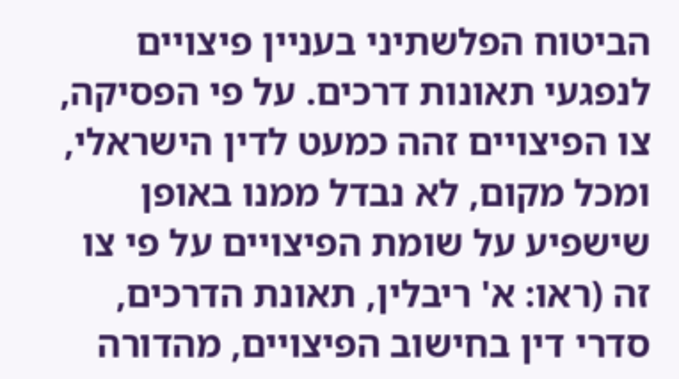הביטוח הפלשתיני בעניין פיצויים לנפגעי תאונות דרכים. על פי הפסיקה, צו הפיצויים זהה כמעט לדין הישראלי, ומכל מקום, לא נבדל ממנו באופן שישפיע על שומת הפיצויים על פי צו זה (ראו: א' ריבלין, תאונת הדרכים, סדרי דין בחישוב הפיצויים, מהדורה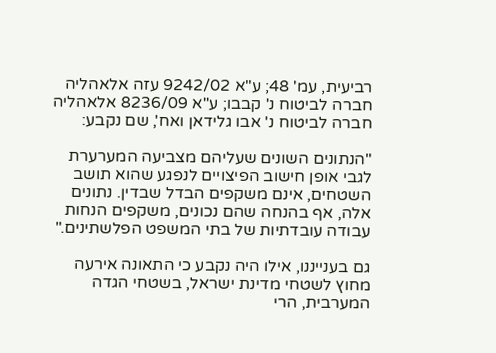רביעית, עמ' 48; ע"א 9242/02 עזה אלאהליה חברה לביטוח נ' קבבו; ע"א 8236/09 אלאהליה חברה לביטוח נ' אבו גלידאן ואח', שם נקבע:

"הנתונים השונים שעליהם מצביעה המערערת לגבי אופן חישוב הפיצויים לנפגע שהוא תושב השטחים, אינם משקפים הבדל שבדין. נתונים אלה, אף בהנחה שהם נכונים, משקפים הנחות עבודה עובדתיות של בתי המשפט הפלשתינים."

גם בענייננו, אילו היה נקבע כי התאונה אירעה מחוץ לשטחי מדינת ישראל, בשטחי הגדה המערבית, הרי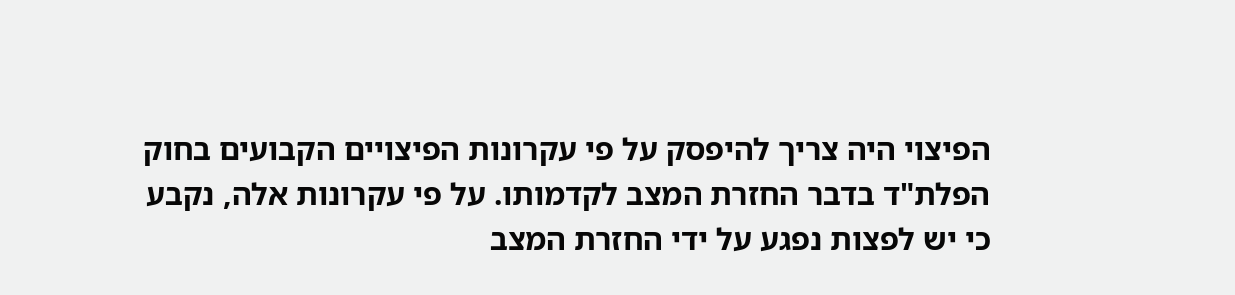הפיצוי היה צריך להיפסק על פי עקרונות הפיצויים הקבועים בחוק הפלת"ד בדבר החזרת המצב לקדמותו. על פי עקרונות אלה, נקבע כי יש לפצות נפגע על ידי החזרת המצב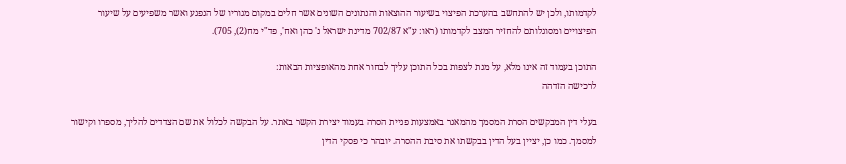לקדמותו, ולכן יש להתחשב בהערכת הפיצוי בשיעור ההוצאות והנתונים השונים אשר חלים במקום מגוריו של הנפגע ואשר משפיעים על שיעור הפיצויים ומסוגלותם להחזיר המצב לקדמותו (ראו: ע"א 702/87 מדינת ישראל נ' כהן ואח', פד"י מח(2), 705).

התוכן בעמוד זה אינו מלא, על מנת לצפות בכל התוכן עליך לבחור אחת מהאופציות הבאות:
לרכישה הזדהה

בעלי דין המבקשים הסרת המסמך מהמאגר באמצעות פניית הסרה בעמוד יצירת הקשר באתר. על הבקשה לכלול את שם הצדדים להליך, מספרו וקישור למסמך. כמו כן, יציין בעל הדין בבקשתו את סיבת ההסרה. יובהר כי פסקי הדין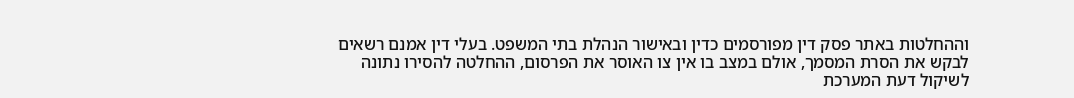וההחלטות באתר פסק דין מפורסמים כדין ובאישור הנהלת בתי המשפט. בעלי דין אמנם רשאים לבקש את הסרת המסמך, אולם במצב בו אין צו האוסר את הפרסום, ההחלטה להסירו נתונה לשיקול דעת המערכת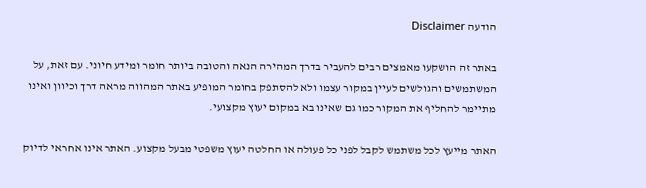הודעה Disclaimer

באתר זה הושקעו מאמצים רבים להעביר בדרך המהירה הנאה והטובה ביותר חומר ומידע חיוני. עם זאת, על המשתמשים והגולשים לעיין במקור עצמו ולא להסתפק בחומר המופיע באתר המהווה מראה דרך וכיוון ואינו מתיימר להחליף את המקור כמו גם שאינו בא במקום יעוץ מקצועי.

האתר מייעץ לכל משתמש לקבל לפני כל פעולה או החלטה יעוץ משפטי מבעל מקצוע. האתר אינו אחראי לדיוק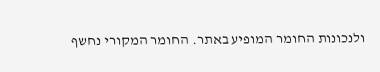ולנכונות החומר המופיע באתר. החומר המקורי נחשף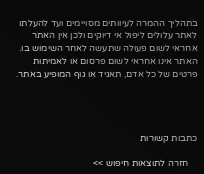בתהליך ההמרה לעיוותים מסויימים ועד להעלתו לאתר עלולים ליפול אי דיוקים ולכן אין האתר אחראי לשום פעולה שתעשה לאחר השימוש בו. האתר אינו אחראי לשום פרסום או לאמיתות פרטים של כל אדם, תאגיד או גוף המופיע באתר.




כתבות קשורות

    חזרה לתוצאות חיפוש >>